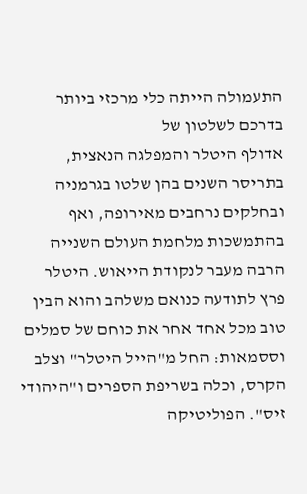התעמולה הייתה כלי מרכזי ביותר בדרכם לשלטון של
אדולף היטלר והמפלגה הנאצית, בתריסר השנים בהן שלטו בגרמניה ובחלקים נרחבים מאירופה, ואף בהתמשכות מלחמת העולם השנייה הרבה מעבר לנקודת הייאוש. היטלר פרץ לתודעה כנואם משלהב והוא הבין טוב מכל אחד אחר את כוחם של סמלים וססמאות: החל מ"הייל היטלר" וצלב הקרס, וכלה בשריפת הספרים ו"היהודי זיס". הפוליטיקה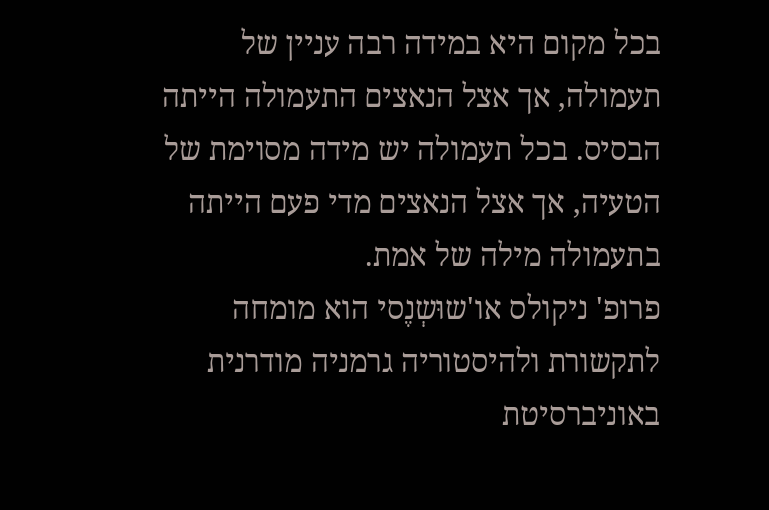בכל מקום היא במידה רבה עניין של תעמולה, אך אצל הנאצים התעמולה הייתה הבסיס. בכל תעמולה יש מידה מסוימת של הטעיה, אך אצל הנאצים מדי פעם הייתה בתעמולה מילה של אמת.
פרופ' ניקולס או'שוּשְנֶסי הוא מומחה לתקשורת ולהיסטוריה גרמניה מודרנית באוניברסיטת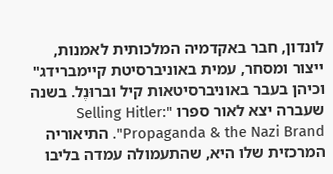לונדון, חבר באקדמיה המלכותית לאמנות, ייצור ומסחר, עמית באוניברסיטת קיימברידג" וכיהן בעבר באוניברסיטאות קיל וברוּנֶל. בשנה שעברה יצא לאור ספרו "Selling Hitler: Propaganda & the Nazi Brand". התיאוריה המרכזית שלו היא, שהתעמולה עמדה בליבו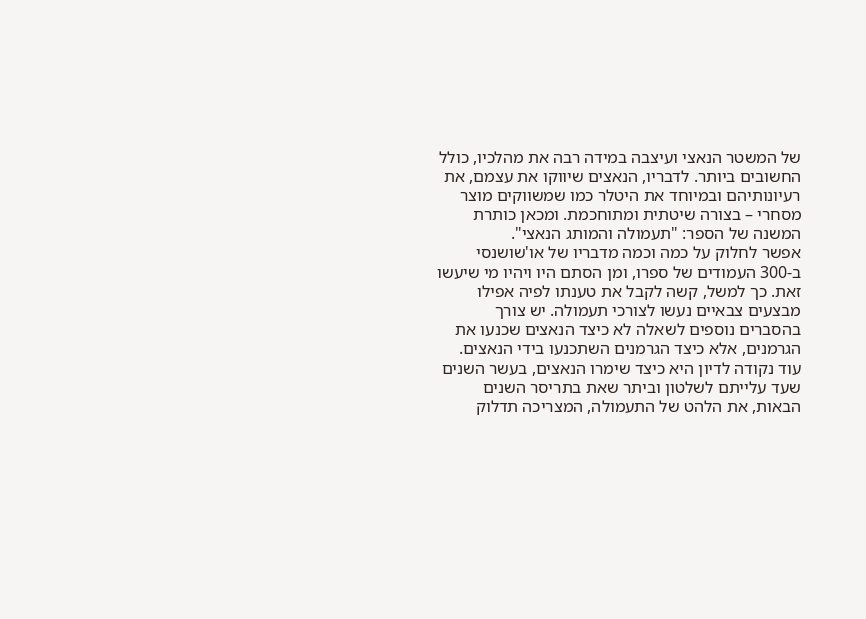של המשטר הנאצי ועיצבה במידה רבה את מהלכיו, כולל החשובים ביותר. לדבריו, הנאצים שיווקו את עצמם, את רעיונותיהם ובמיוחד את היטלר כמו שמשווקים מוצר מסחרי – בצורה שיטתית ומתוחכמת. ומכאן כותרת המשנה של הספר: "תעמולה והמותג הנאצי".
אפשר לחלוק על כמה וכמה מדבריו של או'שושנסי ב-300 העמודים של ספרו, ומן הסתם היו ויהיו מי שיעשו זאת. כך למשל, קשה לקבל את טענתו לפיה אפילו מבצעים צבאיים נעשו לצורכי תעמולה. יש צורך בהסברים נוספים לשאלה לא כיצד הנאצים שכנעו את הגרמנים, אלא כיצד הגרמנים השתכנעו בידי הנאצים. עוד נקודה לדיון היא כיצד שימרו הנאצים, בעשר השנים שעד עלייתם לשלטון וביתר שאת בתריסר השנים הבאות, את הלהט של התעמולה, המצריכה תדלוק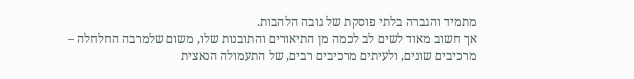מתמיד והגברה בלתי פוסקת של גובה הלהבות.
אך חשוב מאוד לשים לב לכמה מן התיאורים והתובנות שלו, משום שלמרבה החלחלה – מרכיבים שונים, ולעיתים מרכיבים רבים, של התעמולה הנאצית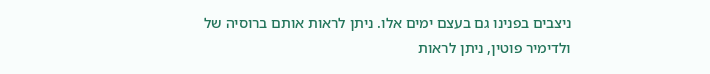ניצבים בפנינו גם בעצם ימים אלו. ניתן לראות אותם ברוסיה של
ולדימיר פוטין, ניתן לראות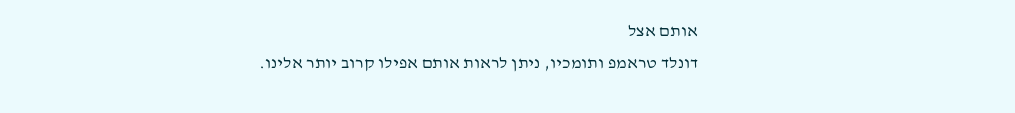אותם אצל
דונלד טראמפ ותומכיו, ניתן לראות אותם אפילו קרוב יותר אלינו.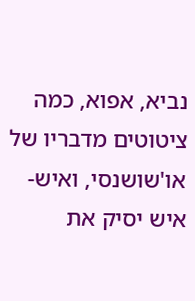נביא, אפוא, כמה ציטוטים מדבריו של או'שושנסי, ואיש-איש יסיק את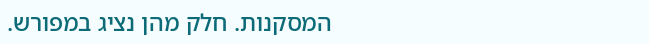המסקנות. חלק מהן נציג במפורש.